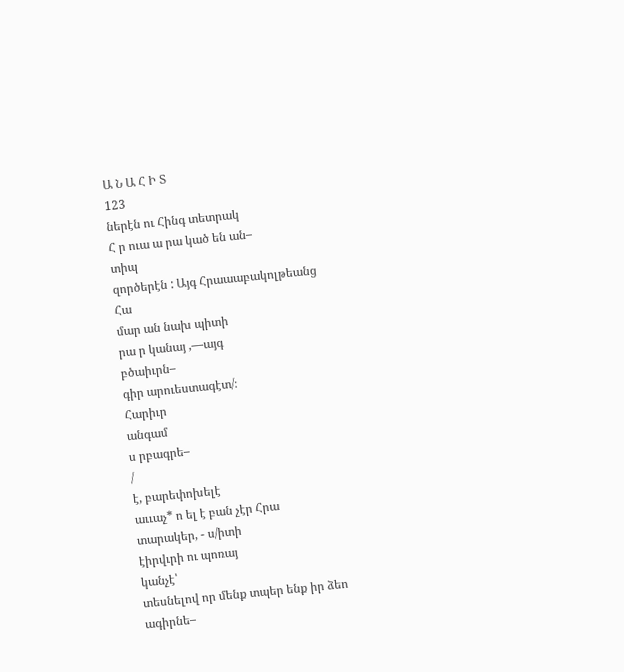Ա Ն Ա Հ Ի Տ
123
ներէն ու Հինգ տետրակ
Հ ր ուա ա րա կած են ան–
տիպ
զործերէն : Այգ Հրաաաբակոլթեանց
Հա
մար ան նախ պիտի
րա ր կանայ ,—այգ
բծաիւրն–
գիր արուեստագէտ/։
Հարիւր
անգամ
ս րբագրե–
/
է, բարեփոխելէ
աււաչ* ո ել է բան չէր Հրա
տարակեր, - ս/իտի
էիրվւրի ու պոռայ
կանչէ՝
տեսնելով որ մենք տպեր ենք իր ձեո
ագիրնե–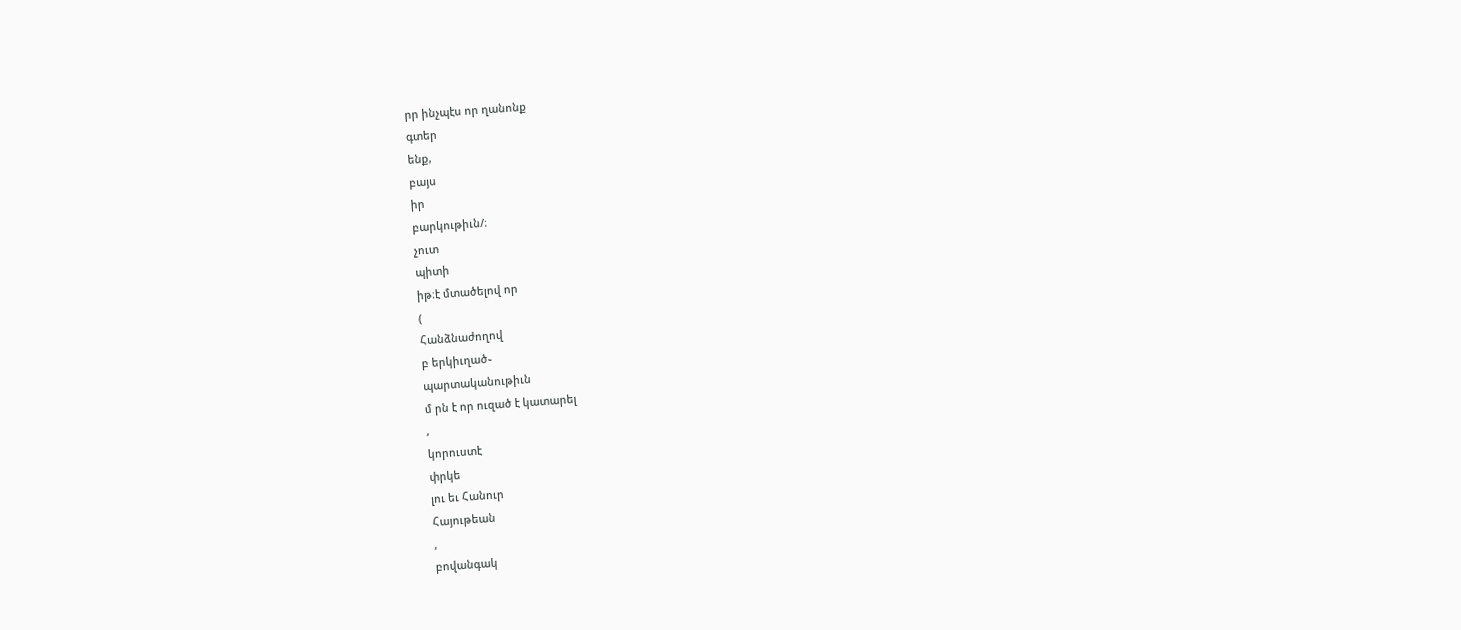րր ինչպէս որ ղանոնք
գտեր
ենք,
բայս
իր
բարկութիւն/։
չուտ
պիտի
իթ։է մտածելով որ
(
Հանձնաժողով
բ երկիւղած֊
պարտականութիւն
մ րն է որ ուզած է կատարել
,
կորուստէ
փրկե
լու եւ Հանուր
Հայութեան
,
բովանգակ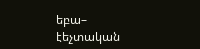եբա–
էեչտական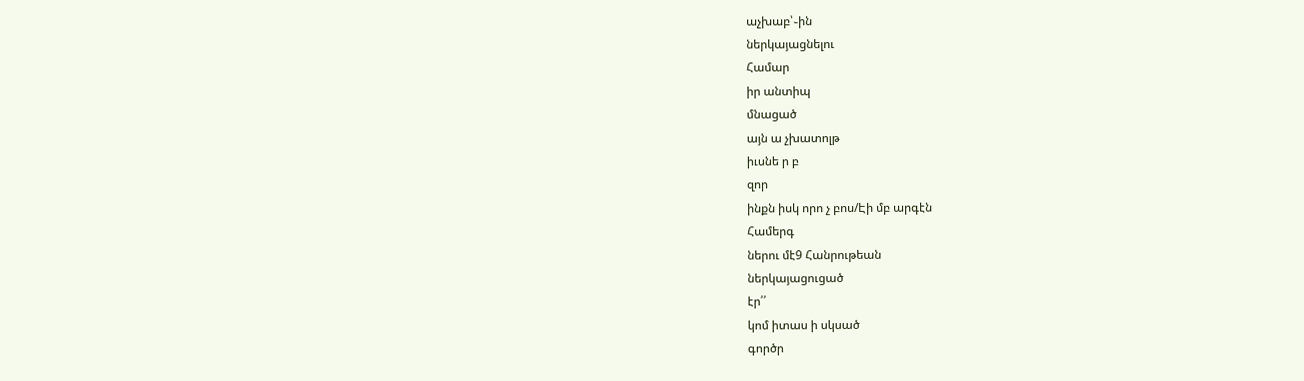աչխաբ՝֊ին
ներկայացնելու
Համար
իր անտիպ
մնացած
այն ա չխատոլթ
իւսնե ր բ
զոր
ինքն իսկ որո չ բոս/Էի մբ արգէն
Համերգ
ներու մէ9 Հանրութեան
ներկայացուցած
էր՛՛
կոմ իտաս ի սկսած
գործր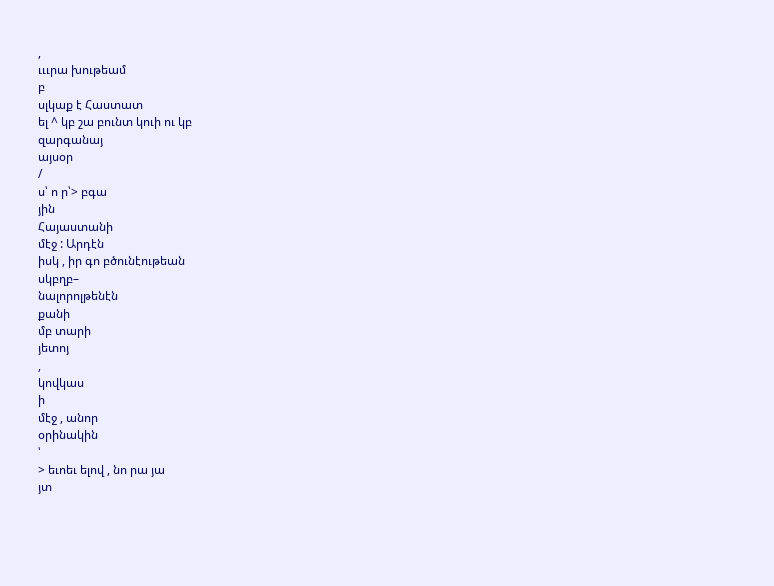,
ւււրա խութեամ
բ
սլկաք է Հաստատ
ել ^ կբ շա բունտ կուի ու կբ
զարգանայ
այսօր
/
ս՝ ո ր՝> բգա
յին
Հայաստանի
մէջ : Արդէն
իսկ , իր գո բծունէութեան
սկբղբ–
նալորոլթենէն
քանի
մբ տարի
յետոյ
,
կովկաս
ի
մէջ , անոր
օրինակին
՝
> եւոեւ ելով , նո րա յա
յտ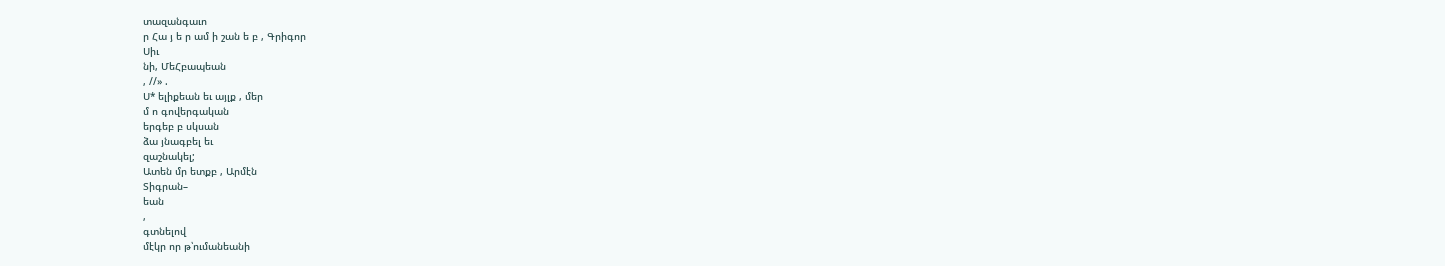տազանգաւո
ր Հա յ ե ր ամ ի շան ե բ , Գրիգոր
Սիւ
նի, ՄեՀբապեան
, //» .
Ս* ելիքեան եւ այլք , մեր
մ ո գովերգական
երգեբ բ սկսան
ձա յնագբել եւ
զաշնակել;
Ատեն մր ետքբ , Արմէն
Տիգրան–
եան
,
գտնելով
մէկր որ թ՝ումանեանի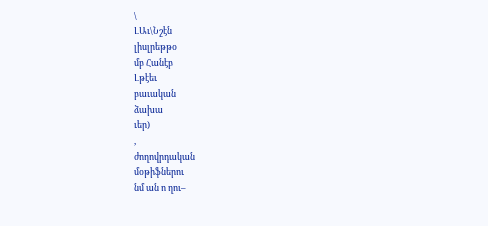\
ԼԱւ\Նշէն
լիսլրեթթօ
մբ Հանէբ
Լթէեւ
բաւական
ձախա
ւեր)
,
ժողովրդական
մօթիֆներու
նմ ան ո ղու–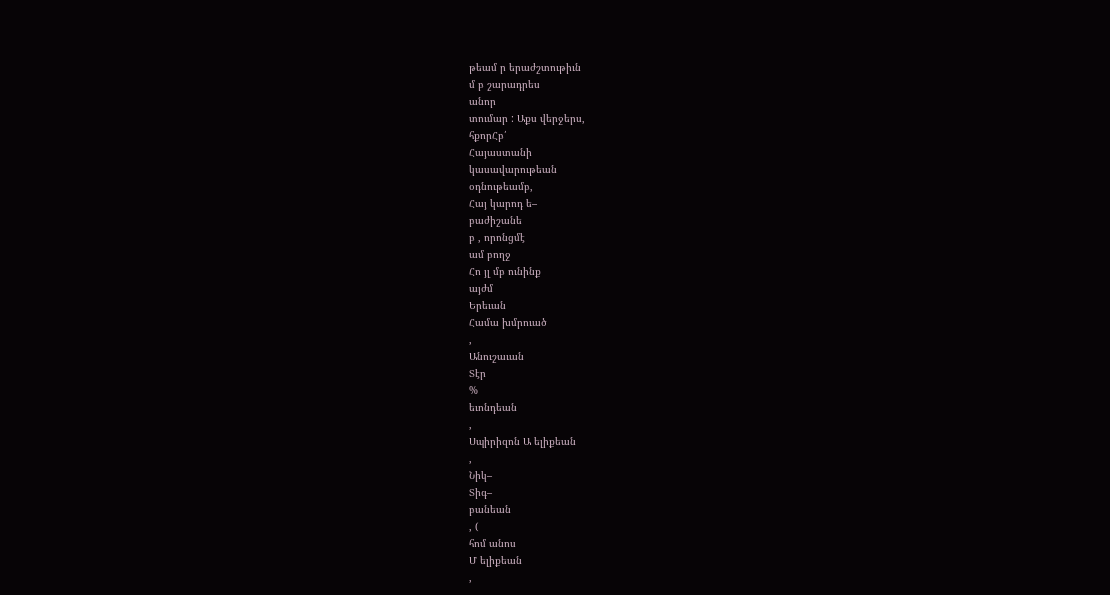թեամ ր երաժշտութիւն
մ բ շարադրես
անոր
տումար : Աքս վերջերս,
հքորՀբ՛
Հայաստանի
կասավարութեան
օդնութեամբ,
Հայ կարոդ ե–
բաժիշանե
բ , որոնցմէ
ամ բողջ
Հո յլ մբ ունինք
այժմ
Երեւան
Համա խմրուած
,
Անուշաւան
Տէր
%
եւոնդեան
,
Սպիրիզոն Ա ելիքեան
,
Նիկ–
Տիգ–
բանեան
, (
հոմ անոս
Մ ելիքեան
,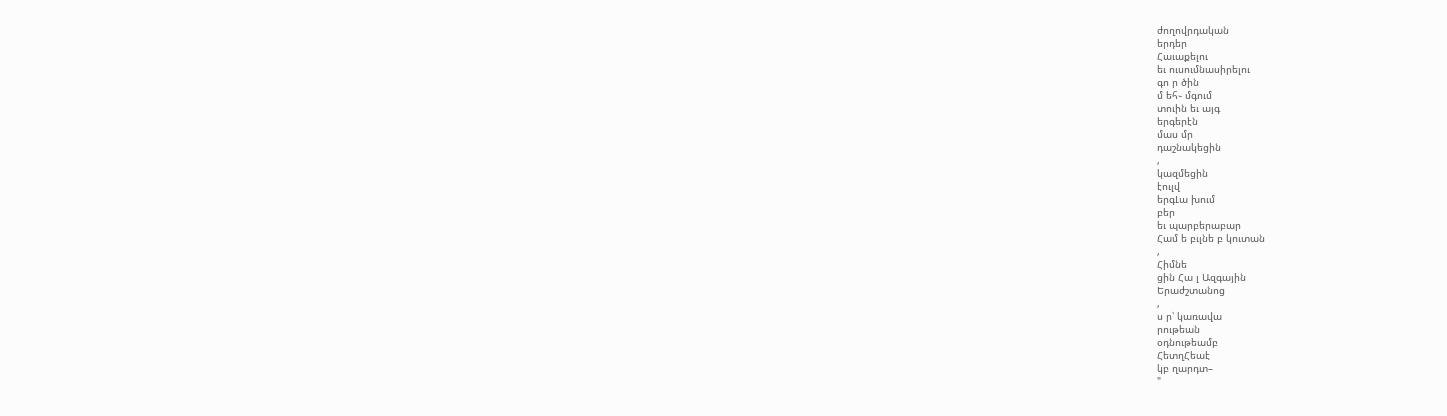ժողովրդական
երդեր
Հաւաքելու
եւ ուսումնասիրելու
գո ր ծին
մ եհ֊ մգում
տուին եւ այգ
երգերէն
մաս մր
դաշնակեցին
,
կազմեցին
էուլվ
երգԼա խում
բեր
եւ պարբերաբար
Համ ե բւլնե բ կուտան
,
Հիմնե
ցին Հա լ Ազգային
Երաժշտանոց
,
ս ր՝ կառավա
րութեան
օդնութեամբ
ՀետղՀեաէ
կբ ղարդտ–
"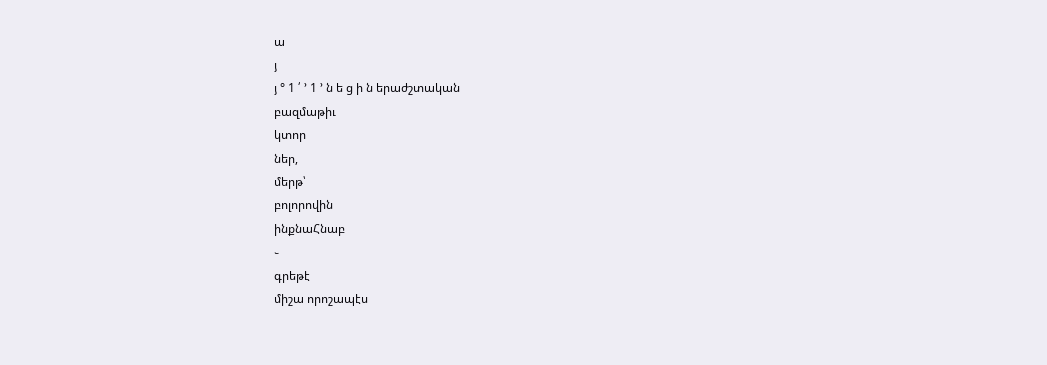ա
յ
յ ° 1 ՛ ՚ 1 ՚ ն ե ց ի ն երաժշտական
բազմաթիւ
կտոր
ներ,
մերթ՝
բոլորովին
ինքնաՀնաբ
֊
գրեթէ
միշա որոշապէս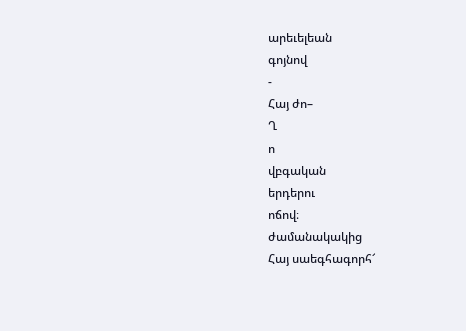արեւելեան
գոյնով
-
Հայ ժո–
Ղ
ո
վբգական
երդերու
ոճով։
ժամանակակից
Հայ սաեգհագորհ՜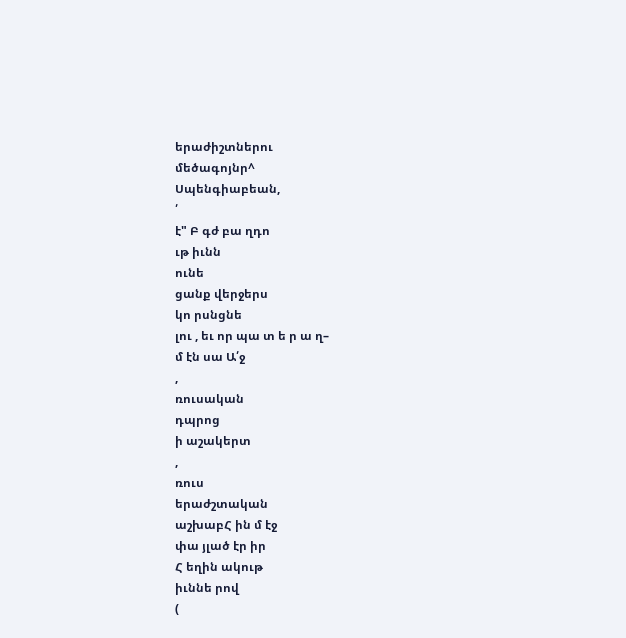երաժիշտներու
մեծագոյնր^
Սպենգիաբեան,
՛
է" Բ գժ բա ղդո
ւթ իւնն
ունե
ցանք վերջերս
կո րսնցնե
լու , եւ որ պա տ ե ր ա ղ–
մ էն սա Ա՛ջ
,
ռուսական
դպրոց
ի աշակերտ
,
ռուս
երաժշտական
աշխաբՀ ին մ էջ
փա յլած էր իր
Հ եղին ակութ
իւննե րով
(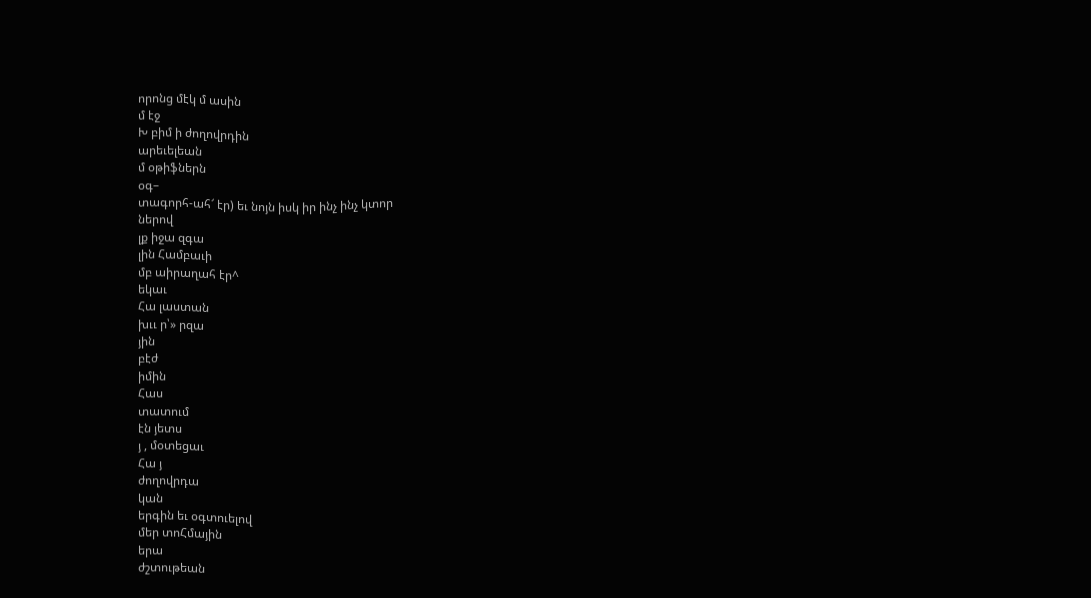որոնց մէկ մ ասին
մ էջ
Խ բիմ ի ժողովրդին
արեւելեան
մ օթիֆներն
օգ–
տագորհ-ահ՜ էր) եւ նոյն իսկ իր ինչ ինչ կտոր
ներով
լք իջա զգա
լին Համբաւի
մբ աիրաղահ էր^
եկաւ
Հա լաստան
խււ ր՝» րզա
յին
բէժ
իմին
Հաս
տատում
էն յետս
յ , մօտեցաւ
Հա յ
ժողովրդա
կան
երգին եւ օգտուելով
մեր տոՀմային
երա
ժշտութեան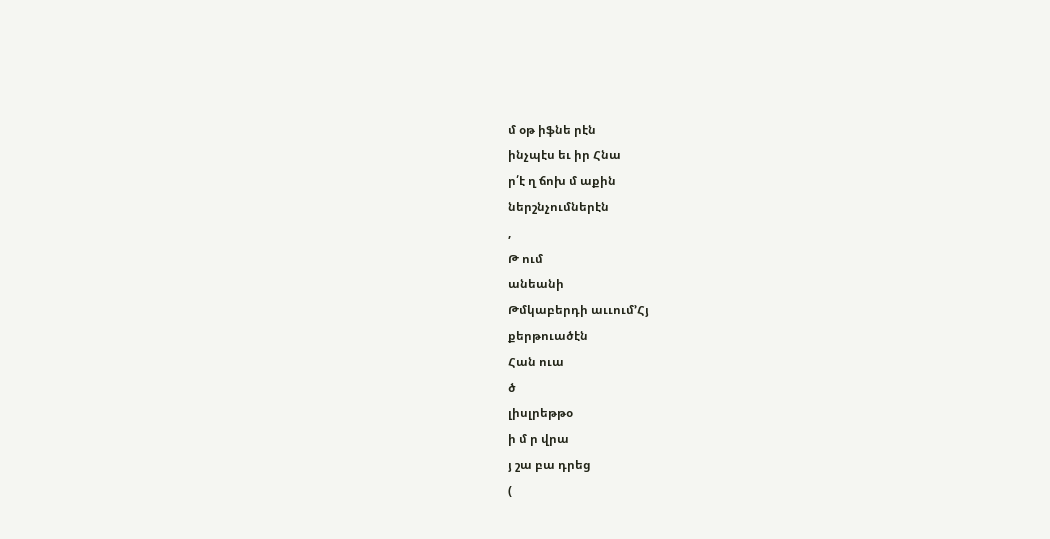մ օթ իֆնե րէն
ինչպէս եւ իր Հնա
ր՛է ղ ճոխ մ աքին
ներշնչումներէն
,
Թ ում
անեանի
Թմկաբերդի աււում՚Հյ
քերթուածէն
Հան ուա
ծ
լիսլրեթթօ
ի մ ր վրա
յ շա բա դրեց
(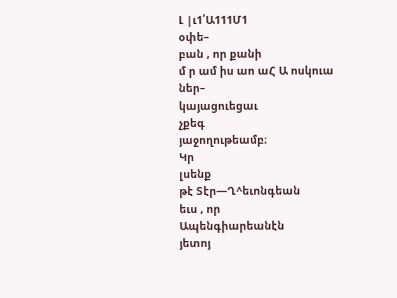Լ |ւ1՛Ա111Մ1
օփե–
բան , որ քանի
մ ր ամ իս աո աՀ Ա ոսկուա
ներ–
կայացուեցաւ
չքեգ
յաջողութեամբ։
Կր
լսենք
թէ Տէր—Ղ^եւոնգեան
եւս , որ
Ապենգիարեանէն
յետոյ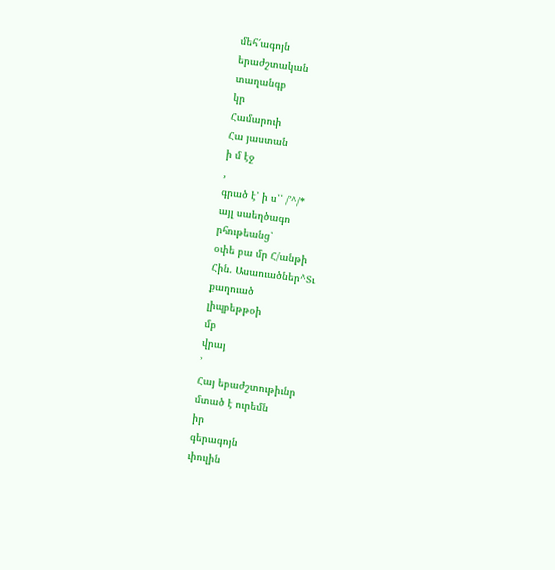մեհ՜ագոյն
երաժշտական
տաղանգբ
կր
Համարուի
Հա յաստան
ի մ էջ
,
գրած է՝ ի ս՝՝ /՚^/*
այլ սաեղծագո
րհութեանց՝
օփե բա մր Հ/անթի
Հին. Ասաուածներ^Տւ
քաղուած
լիպբեթթօի
մբ
վրայ
՚
Հայ եբաժշտութիւնր
մտած է ուրեմն
իր
գերագոյն
ւիուլին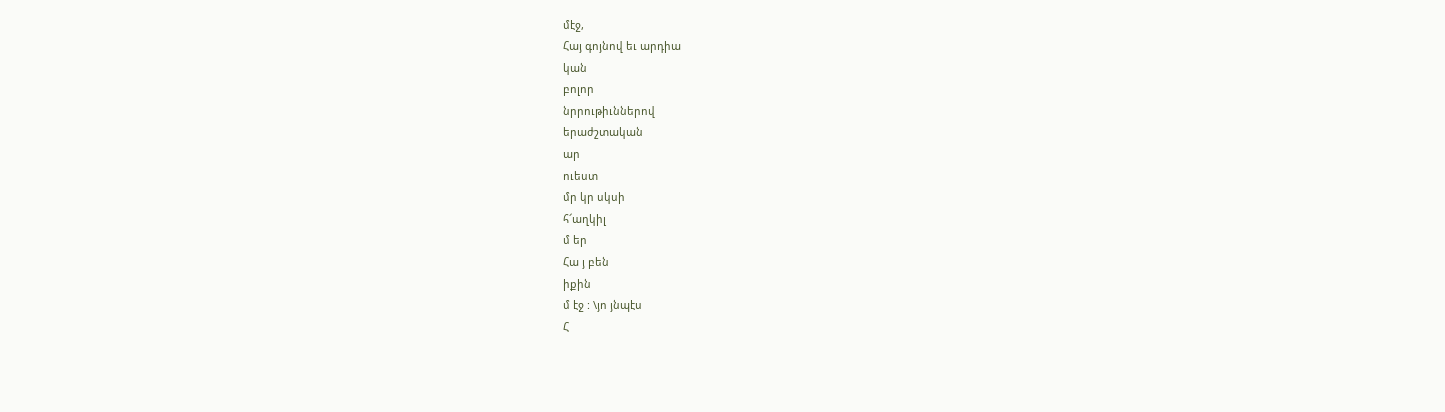մէջ,
Հայ գոյնով եւ արդիա
կան
բոլոր
նրրութիւններով
երաժշտական
ար
ուեստ
մր կր սկսի
հ՜աղկիլ
մ եր
Հա յ բեն
իքին
մ էջ : \յո յնպէս
Հ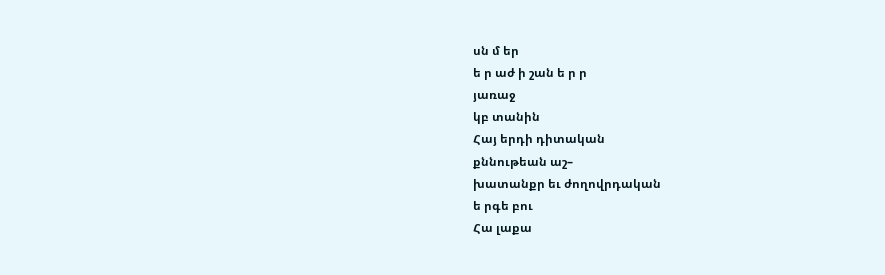սն մ եր
ե ր աժ ի շան ե ր ր
յառաջ
կբ տանին
Հայ երդի դիտական
քննութեան աշ–
խատանքր եւ ժողովրդական
ե րգե բու
Հա լաքա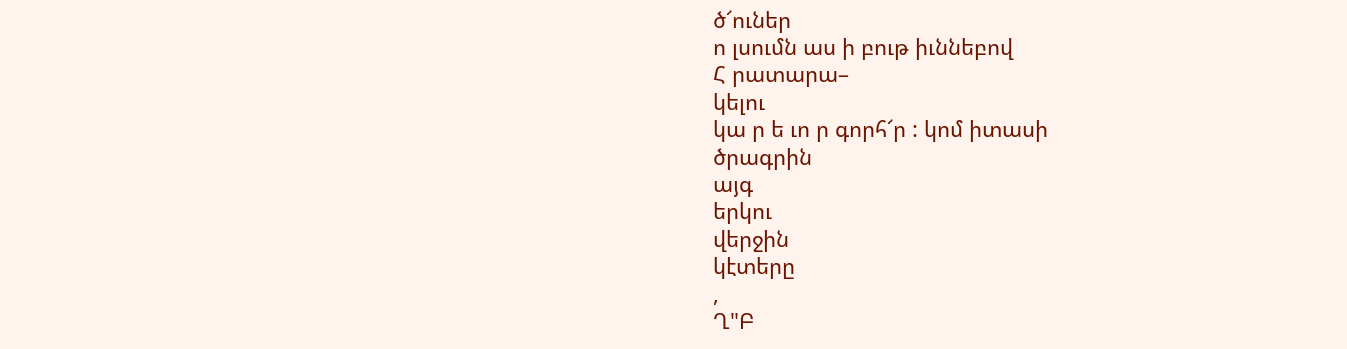ծ՜ուներ
ո լսումն աս ի բութ իւննեբով
Հ րատարա–
կելու
կա ր ե ւո ր գորհ՜ր : կոմ իտասի
ծրագրին
այգ
երկու
վերջին
կէտերը
,
Ղ"Բ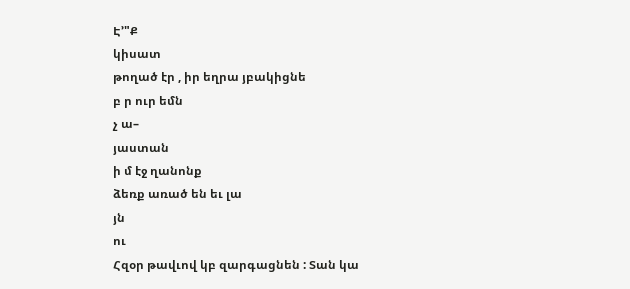Է՚"Ք
կիսատ
թողած էր , իր եղրա յբակիցնե
բ ր ուր եմն
չ ա–
յաստան
ի մ էջ ղանոնք
ձեռք առած են եւ լա
յն
ու
Հզօր թավւով կբ զարգացնեն : Տան կա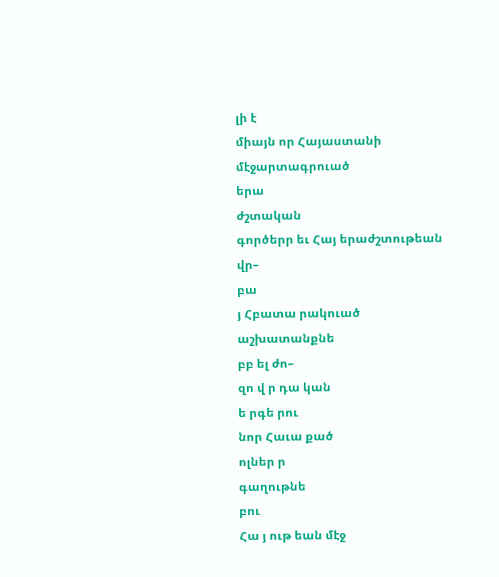լի է
միայն որ Հայաստանի
մէջարտագրուած
երա
ժշտական
գործերր եւ Հայ երաժշտութեան
վր–
բա
յ Հբատա րակուած
աշխատանքնե
բբ ել ժո–
զո վ ր դա կան
ե րգե րու
նոր Հաւա քած
ոլներ ր
գաղութնե
բու
Հա յ ութ եան մէջ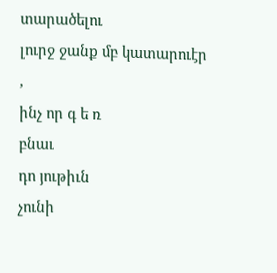տարածելու
լուրջ ջանք մբ կատարուէր
,
ինչ որ գ ե ռ
բնաւ
դո յութիւն
չունի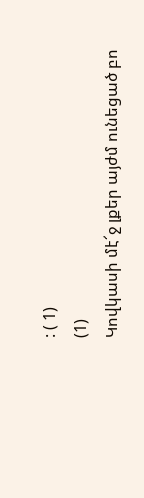: ( 1)
(1)
Կովկասի մէ՜ջ լքեր այժմ ունեցած բո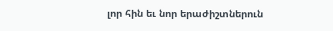լոր հին եւ նոր երաժիշտներուն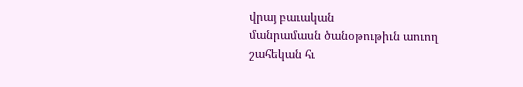վրայ բաւական
մանրամասն ծանօթութիւն աուող շահեկան հւ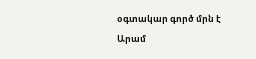օգտակար գործ մրն է Արամ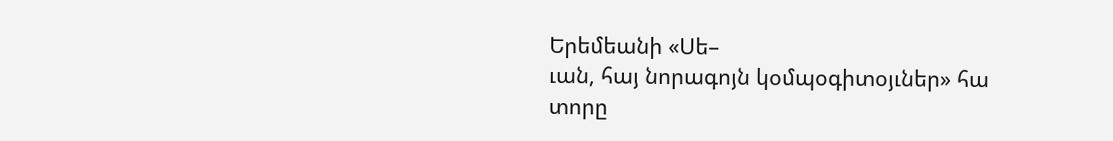Երեմեանի «Սե–
ւան, հայ նորագոյն կօմպօգիտօյւներ» հա
տորը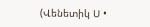(Վենետիկ Ս •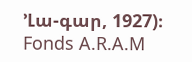՚Լա-գար, 1927)։
Fonds A.R.A.M